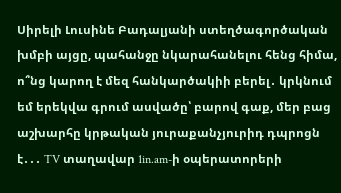Սիրելի Լուսինե Բադալյանի ստեղծագործական խմբի այցը, պահանջը նկարահանելու հենց հիմա, ո՞նց կարող է մեզ հանկարծակիի բերել․ կրկնում եմ երեկվա գրում ասվածը՝ բարով գաք, մեր բաց աշխարհը կրթական յուրաքանչյուրիդ դպրոցն է․․․ TV տաղավար 1in.am-ի օպերատորերի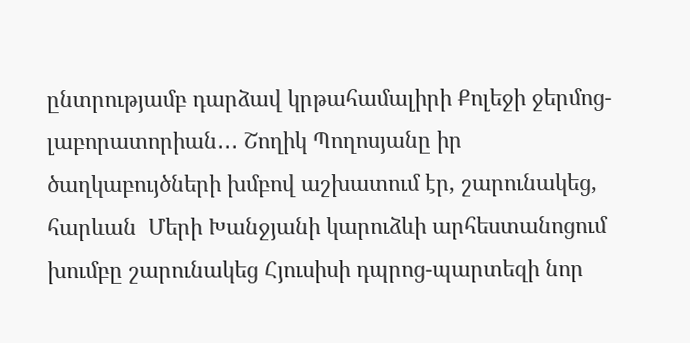ընտրությամբ դարձավ կրթահամալիրի Քոլեջի ջերմոց-լաբորատորիան․․․ Շողիկ Պողոսյանը իր ծաղկաբույծների խմբով աշխատում էր, շարունակեց, հարևան  Մերի Խանջյանի կարուձևի արհեստանոցում խումբը շարունակեց Հյուսիսի դպրոց-պարտեզի նոր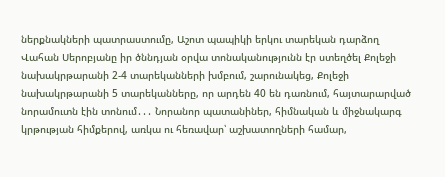ներքնակների պատրաստումը, Աշոտ պապիկի երկու տարեկան դարձող Վահան Սերոբյանը իր ծննդյան օրվա տոնականությունն էր ստեղծել Քոլեջի նախակրթարանի 2-4 տարեկանների խմբում, շարունակեց, Քոլեջի նախակրթարանի 5 տարեկանները, որ արդեն 40 են դառնում, հայտարարված նորամուտն էին տոնում․․․ Նորանոր պատանիներ, հիմնական և միջնակարգ կրթության հիմքերով, առկա ու հեռավար՝ աշխատողների համար,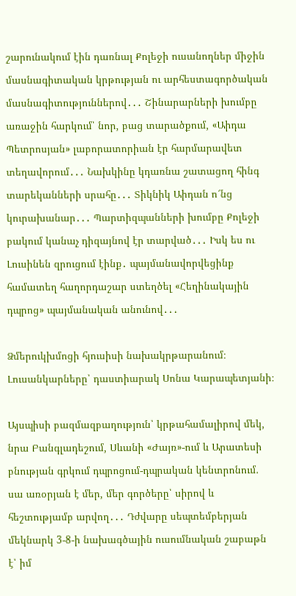շարունակում էին դառնալ Քոլեջի ուսանողներ միջին մասնագիտական կրթության ու արհեստագործական մասնագիտություններով․․․ Շինարարների խումբը առաջին հարկում՝ նոր, բաց տարածքում, «Աիդա Պետրոսյան» լաբորատորիան էր հարմարավետ տեղավորում․․․ Նախկինը կդառնա շատացող հինգ տարեկանների սրահը․․․ Տիկնիկ Աիդան ո՜նց կուրախանար․․․ Պարտիզպանների խումբը Քոլեջի բակում կանաչ դիզայնով էր տարված․․․ Իսկ ես ու Լուսինեն զրուցում էինք․ պայմանավորվեցինք համատեղ հաղորդաշար ստեղծել «Հեղինակային դպրոց» պայմանական անունով․․․

Ձմերուկխմոցի հյուսիսի նախակրթարանում։ Լուսանկարները՝ դաստիարակ Սոնա Կարապետյանի։

Այսպիսի բազմազբաղություն՝ կրթահամալիրով մեկ, նրա Բանգլադեշում, Սևանի «Ժայռ»-ում և Արատեսի բնության գրկում դպրոցում-դպրական կենտրոնում. սա առօրյան է մեր, մեր գործերը՝ սիրով և հեշտությամբ արվող․․․ Դժվարը սեպտեմբերյան մեկնարկ 3-8-ի նախագծային ուսումնական շաբաթն է՝ իմ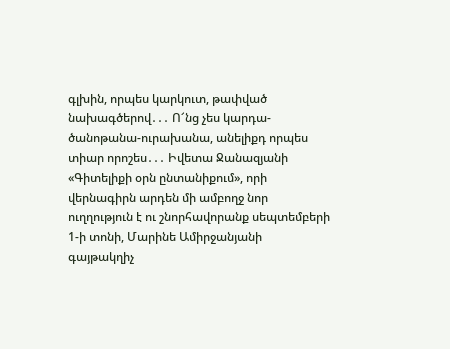գլխին, որպես կարկուտ, թափված նախագծերով․․․ Ո՜նց չես կարդա-ծանոթանա-ուրախանա, անելիքդ որպես տիար որոշես․․․ Իվետա Ջանազյանի «Գիտելիքի օրն ընտանիքում», որի վերնագիրն արդեն մի ամբողջ նոր ուղղություն է ու շնորհավորանք սեպտեմբերի 1-ի տոնի, Մարինե Ամիրջանյանի գայթակղիչ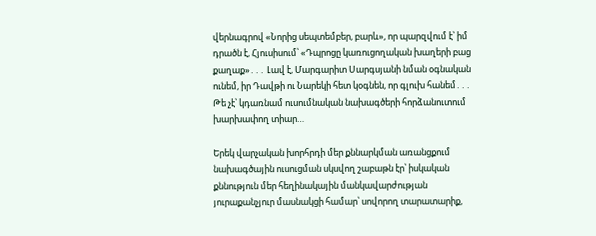վերնագրով «Նորից սեպտեմբեր, բարև», որ պարզվում է՝ իմ դրածն է, Հյուսիսում՝ «Դպրոցը կառուցողական խաղերի բաց քաղաք»․․․ Լավ է, Մարգարիտ Սարգսյանի նման օգնական ունեմ, իր Դավթի ու Նարեկի հետ կօգնեն, որ գլուխ հանեմ․․․ Թե չէ՝ կդառնամ ուսումնական նախագծերի հորձանուտում խարխափող տիար…

Երեկ վարչական խորհրդի մեր քննարկման առանցքում նախագծային ուսուցման սկսվող շաբաթն էր՝ իսկական քննություն մեր հեղինակային մանկավարժության յուրաքանչյուր մասնակցի համար՝ սովորող տարատարիք,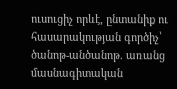ուսուցիչ որևէ, ընտանիք ու հասարակության գործիչ՝ ծանոթ-անծանոթ. առանց մասնագիտական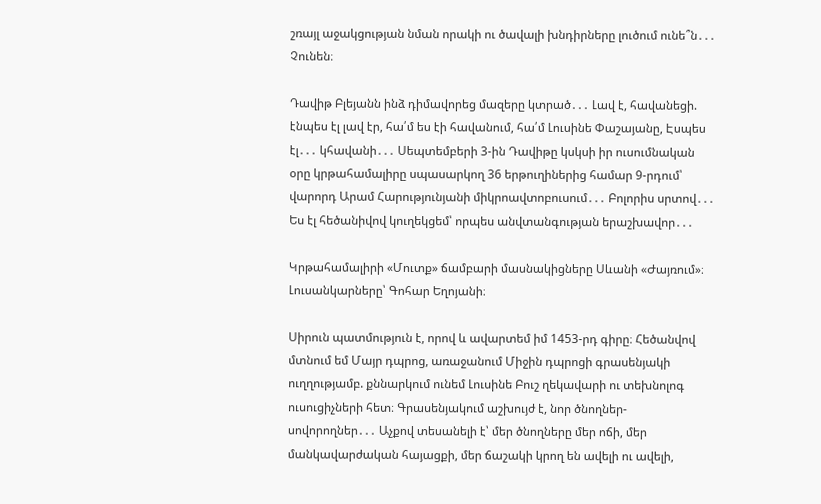շռայլ աջակցության նման որակի ու ծավալի խնդիրները լուծում ունե՞ն․․․ Չունեն։

Դավիթ Բլեյանն ինձ դիմավորեց մազերը կտրած․․․ Լավ է, հավանեցի. էնպես էլ լավ էր, հա՛մ ես էի հավանում, հա՛մ Լուսինե Փաշայանը, Էսպես էլ․․․ կհավանի․․․ Սեպտեմբերի 3-ին Դավիթը կսկսի իր ուսումնական օրը կրթահամալիրը սպասարկող 36 երթուղիներից համար 9-րդում՝ վարորդ Արամ Հարությունյանի միկրոավտոբուսում․․․ Բոլորիս սրտով․․․ Ես էլ հեծանիվով կուղեկցեմ՝ որպես անվտանգության երաշխավոր․․․

Կրթահամալիրի «Մուտք» ճամբարի մասնակիցները Սևանի «Ժայռում»։ Լուսանկարները՝ Գոհար Եղոյանի։

Սիրուն պատմություն է, որով և ավարտեմ իմ 1453-րդ գիրը։ Հեծանվով մտնում եմ Մայր դպրոց, առաջանում Միջին դպրոցի գրասենյակի ուղղությամբ. քննարկում ունեմ Լուսինե Բուշ ղեկավարի ու տեխնոլոգ ուսուցիչների հետ։ Գրասենյակում աշխույժ է, նոր ծնողներ-սովորողներ․․․ Աչքով տեսանելի է՝ մեր ծնողները մեր ոճի, մեր մանկավարժական հայացքի, մեր ճաշակի կրող են ավելի ու ավելի,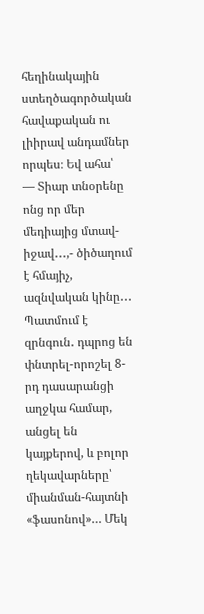հեղինակային ստեղծագործական հավաքական ու լիիրավ անդամներ որպես։ Եվ ահա՝
— Տիար տնօրենը ոնց որ մեր մեդիայից մտավ-իջավ․․․,- ծիծաղում է հմայիչ, ազնվական կինը․․․
Պատմում է զրնգուն․ դպրոց են փնտրել-որոշել 8-րդ դասարանցի աղջկա համար, անցել են կայքերով, և բոլոր ղեկավարները՝ միանման-հայտնի «ֆասոնով»… Մեկ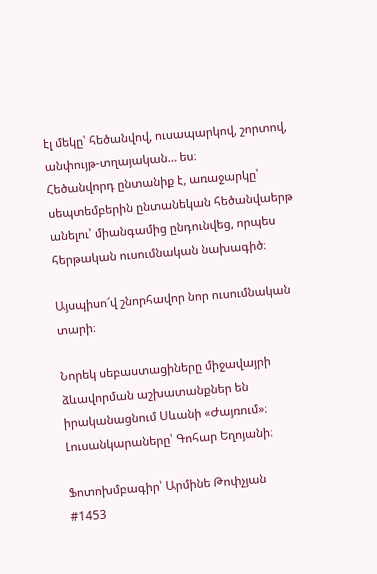էլ մեկը՝ հեծանվով, ուսապարկով, շորտով, անփույթ-տղայական… ես։
Հեծանվորդ ընտանիք է, առաջարկը՝ սեպտեմբերին ընտանեկան հեծանվաերթ անելու՝ միանգամից ընդունվեց, որպես հերթական ուսումնական նախագիծ։

Այսպիսո՜վ շնորհավոր նոր ուսումնական տարի։

Նորեկ սեբաստացիները միջավայրի ձևավորման աշխատանքներ են իրականացնում Սևանի «Ժայռում»։ Լուսանկարաները՝ Գոհար Եղոյանի։

Ֆոտոխմբագիր՝ Արմինե Թոփչյան
#1453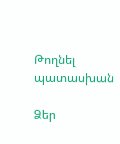Թողնել պատասխան

Ձեր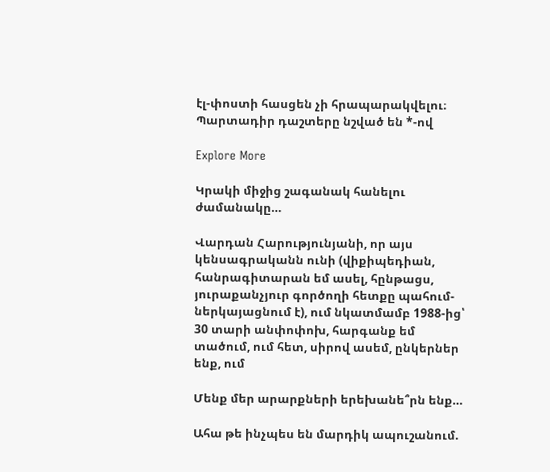էլ-փոստի հասցեն չի հրապարակվելու։ Պարտադիր դաշտերը նշված են *-ով

Explore More

Կրակի միջից շագանակ հանելու ժամանակը…

Վարդան Հարությունյանի, որ այս կենսագրականն ունի (վիքիպեդիան, հանրագիտարան եմ ասել, հընթացս, յուրաքանչյուր գործողի հետքը պահում-ներկայացնում է), ում նկատմամբ 1988-ից՝ 30 տարի անփոփոխ, հարգանք եմ տածում, ում հետ, սիրով ասեմ, ընկերներ ենք, ում

Մենք մեր արարքների երեխանե՞րն ենք…

Ահա թե ինչպես են մարդիկ ապուշանում.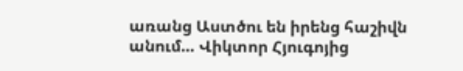առանց Աստծու են իրենց հաշիվն անում… Վիկտոր Հյուգոյից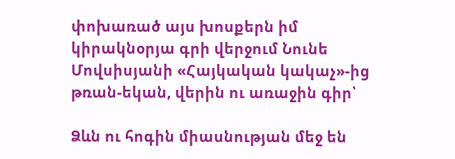փոխառած այս խոսքերն իմ կիրակնօրյա գրի վերջում Նունե Մովսիսյանի «Հայկական կակաչ»-ից թռան-եկան, վերին ու առաջին գիր՝

Ձևն ու հոգին միասնության մեջ են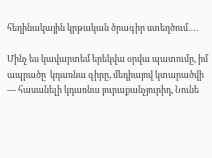հեղինակային կրթական ծրագիր ստեղծում….

Մինչ ես կավարտեմ երեկվա օրվա պատումը, իմ ապրածը  կդառնա գիրը, մեդիայով կտարածվի — հասանելի կդառնա յուրաքանչյուրիդ, Նունե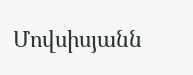Մովսիսյանն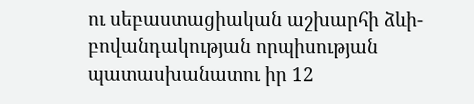ու սեբաստացիական աշխարհի ձևի-բովանդակության որպիսության պատասխանատու իր 12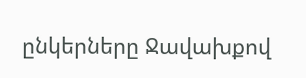ընկերները Ջավախքով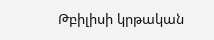Թբիլիսի կրթական